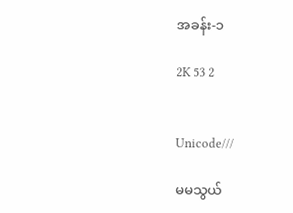အခန်း-၁

2K 53 2


Unicode///

မမသွယ်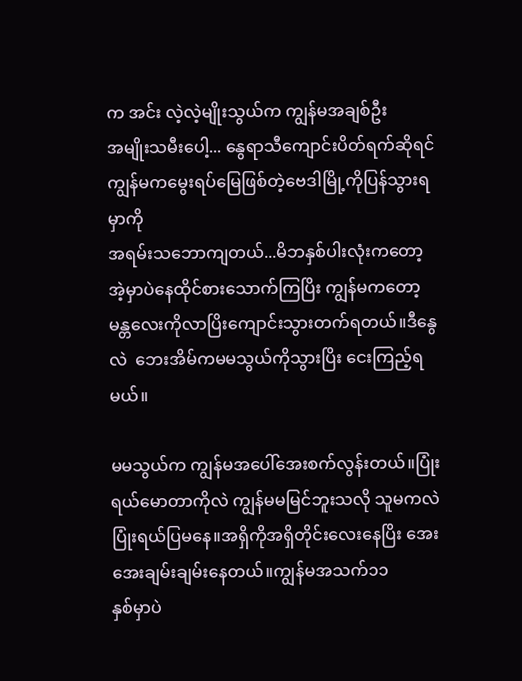က အင်း လဲ့လဲ့မျိုးသွယ်က ကျွန်မအချစ်ဦး
အမျိုးသမီးပေါ့... နွေရာသီကျောင်းပိတ်ရက်ဆိုရင် ကျွန်မကမွေးရပ်မြေဖြစ်တဲ့ဗေဒါမြို့ကိုပြန်သွားရမှာကို
အရမ်းသဘောကျတယ်...မိဘနှစ်ပါးလုံးကတော့ အဲ့မှာပဲနေထိုင်စားသောက်ကြပြိး ကျွန်မကတော့ မန္တလေးကိုလာပြိးကျောင်းသွားတက်ရတယ်။ဒီနွေလဲ  ဘေးအိမ်ကမမသွယ်ကိုသွားပြိး ငေးကြည့်ရမယ်။

မမသွယ်က ကျွန်မအပေါ်အေးစက်လွန်းတယ်။ပြုံးရယ်မောတာကိုလဲ ကျွန်မမမြင်ဘူးသလို သူမကလဲ ပြုံးရယ်ပြမနေ။အရှိကိုအရှိတိုင်းလေးနေပြိး အေးအေးချမ်းချမ်းနေတယ်။ကျွန်မအသက်၁၁
နှစ်မှာပဲ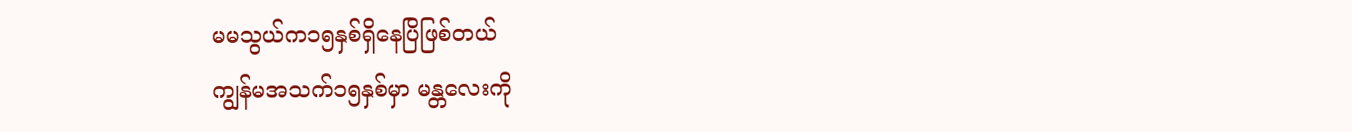မမသွယ်က၁၅နှစ်ရှိနေပြိဖြစ်တယ်
ကျွန်မအသက်၁၅နှစ်မှာ မန္တလေးကို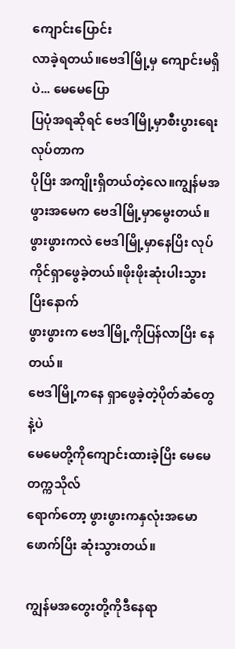ကျောင်းပြောင်း
လာခဲ့ရတယ်။ဗေဒါမြို့မှ ကျောင်းမရှိပဲ... မေမေပြော
ပြပုံအရဆိုရင် ဗေဒါမြို့မှာစီးပွားရေးလုပ်တာက
ပိုပြိး အကျိုးရှိတယ်တဲ့လေ။ကျွန်မအဖွားအမေက ဗေဒါမြို့မှာမွေးတယ်။ဖွားဖွားကလဲ ဗေဒါမြို့မှာနေပြိး လုပ်ကိုင်ရှာဖွေခဲ့တယ်။ဖိုးဖိုးဆုံးပါးသွားပြိးနောက်
ဖွားဖွားက ဗေဒါမြို့ကိုပြန်လာပြိး နေတယ်။
ဗေဒါမြို့ကနေ ရှာဖွေခဲ့တဲ့ပိုတ်ဆံတွေနဲ့ပဲ
မေမေတို့ကိုကျောင်းထားခဲ့ပြိး မေမေတက္ကသိုလ်
ရောက်တော့ ဖွားဖွားကနှလုံးအမောဖောက်ပြိး ဆုံးသွားတယ်။

ကျွန်မအတွေးတို့ကိုဒီနေရာ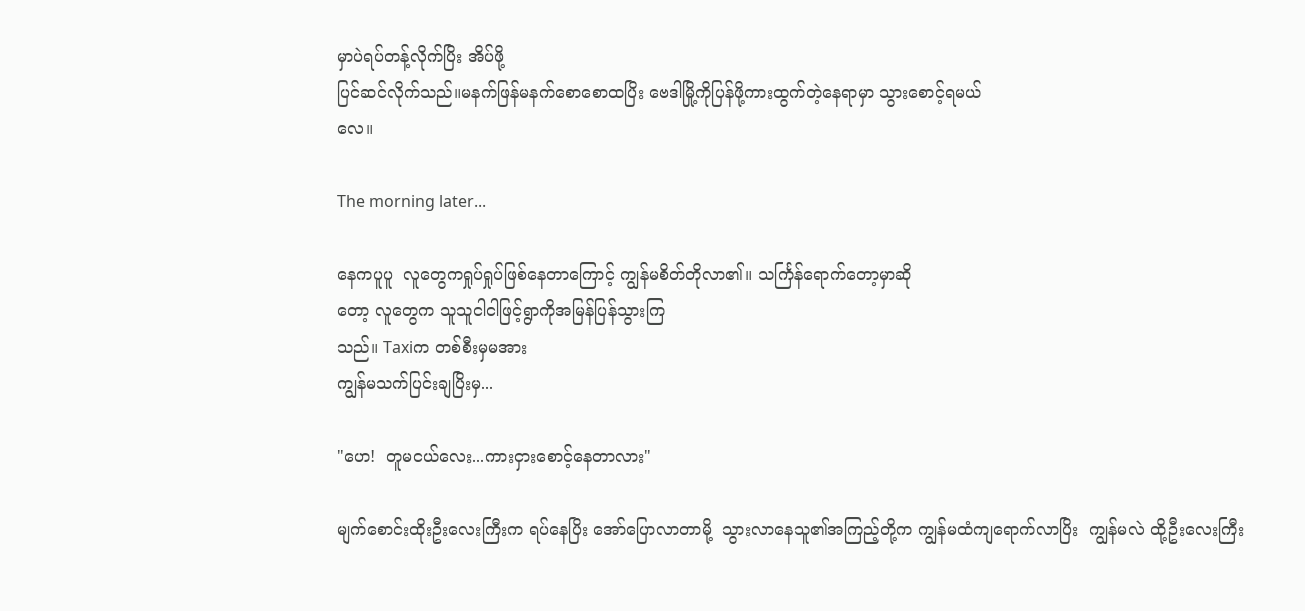မှာပဲရပ်တန့်လိုက်ပြိး အိပ်ဖို့
ပြင်ဆင်လိုက်သည်။မနက်ဖြန်မနက်စောစောထပြိး ဗေဒါမြို့ကိုပြန်ဖို့ကားထွက်တဲ့နေရာမှာ သွားစောင့်ရမယ်
လေ။

The morning later...

နေကပူပူ  လူတွေကရှုပ်ရှုပ်ဖြစ်နေတာကြောင့် ကျွန်မစိတ်တိုလာ၏။ သင်္ကြန်ရောက်တော့မှာဆို
တော့ လူတွေက သူသူငါငါဖြင့်ရွာကိုအမြန်ပြန်သွားကြ
သည်။ Taxiက တစ်စီးမှမအား
ကျွန်မသက်ပြင်းချပြိးမှ...

"ဟေ!  တူမငယ်လေး...ကားငှားစောင့်နေတာလား"

မျက်စောင်းထိုးဦးလေးကြီးက ရပ်နေပြိး အော်ပြောလာတာမို့  သွားလာနေသူ၏အကြည့်တို့က ကျွန်မထံကျရောက်လာပြိး  ကျွန်မလဲ ထို့ဦးလေးကြီး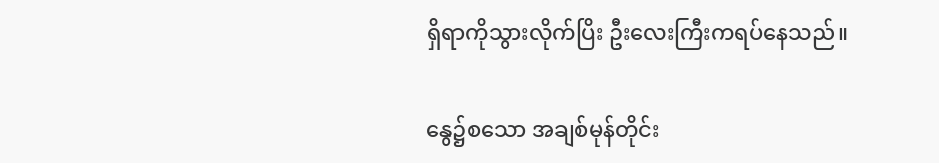ရှိရာကိုသွားလိုက်ပြိး ဦးလေးကြီးကရပ်နေသည်။

နွေ၌စသော အချစ်မုန်တိုင်း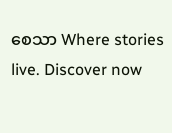စေသာ Where stories live. Discover now